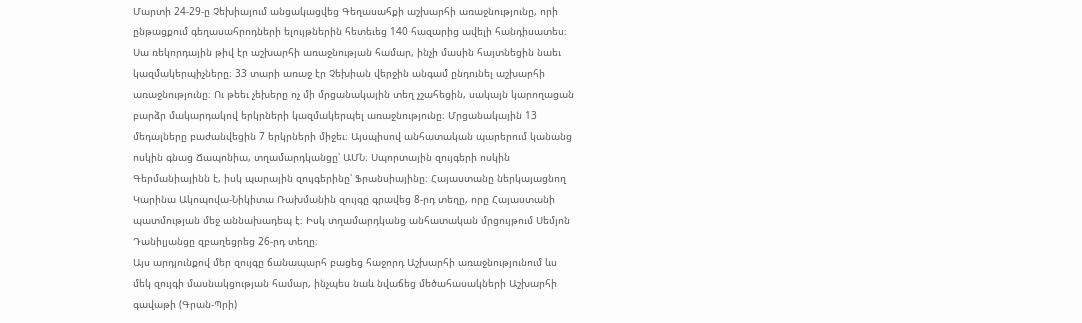Մարտի 24-29-ը Չեխիայում անցակացվեց Գեղասահքի աշխարհի առաջնությունը, որի ընթացքում գեղասահրոդների ելույթներին հետեւեց 140 հազարից ավելի հանդիսատես։ Սա ռեկորդային թիվ էր աշխարհի առաջնության համար, ինչի մասին հայտնեցին նաեւ կազմակերպիչները։ 33 տարի առաջ էր Չեխիան վերջին անգամ ընդունել աշխարհի առաջնությունը։ Ու թեեւ չեխերը ոչ մի մրցանակային տեղ չշահեցին, սակայն կարողացան բարձր մակարդակով երկրների կազմակերպել առաջնությունը։ Մրցանակային 13 մեդալները բաժանվեցին 7 երկրների միջեւ։ Այսպիսով անհատական պարերում կանանց ոսկին գնաց Ճապոնիա, տղամարդկանցը՝ ԱՄՆ։ Սպորտային զույգերի ոսկին Գերմանիայինն է, իսկ պարային զույգերինը՝ Ֆրանսիայինը։ Հայաստանը ներկայացնող Կարինա Ակոպովա-Նիկիտա Ռախմանին զույգը գրավեց 8-րդ տեղը, որը Հայաստանի պատմության մեջ աննախադեպ է։ Իսկ տղամարդկանց անհատական մրցույթում Սեմյոն Դանիլյանցը զբաղեցրեց 26-րդ տեղը։
Այս արդյունքով մեր զույգը ճանապարհ բացեց հաջորդ Աշխարհի առաջնությունում ևս մեկ զույգի մասնակցության համար, ինչպես նաև նվաճեց մեծահասակների Աշխարհի գավաթի (Գրան-Պրի)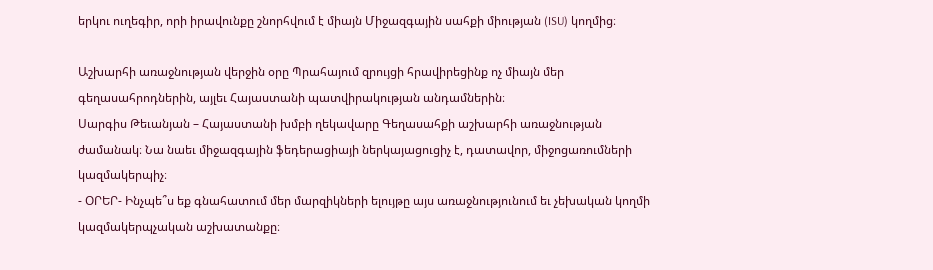երկու ուղեգիր, որի իրավունքը շնորհվում է միայն Միջազգային սահքի միության (ISU) կողմից։

Աշխարհի առաջնության վերջին օրը Պրահայում զրույցի հրավիրեցինք ոչ միայն մեր գեղասահրոդներին, այլեւ Հայաստանի պատվիրակության անդամներին։
Սարգիս Թեւանյան – Հայաստանի խմբի ղեկավարը Գեղասահքի աշխարհի առաջնության ժամանակ։ Նա նաեւ միջազգային ֆեդերացիայի ներկայացուցիչ է, դատավոր, միջոցառումների կազմակերպիչ։
- ՕՐԵՐ- Ինչպե՞ս եք գնահատում մեր մարզիկների ելույթը այս առաջնությունում եւ չեխական կողմի կազմակերպչական աշխատանքը։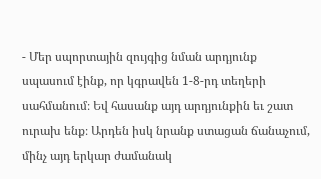- Մեր սպորտային զույգից նման արդյունք սպասում էինք, որ կգրավեն 1-8-րդ տեղերի սահմանում։ Եվ հասանք այդ արդյունքին եւ շատ ուրախ ենք։ Արդեն իսկ նրանք ստացան ճանաչում, մինչ այդ երկար ժամանակ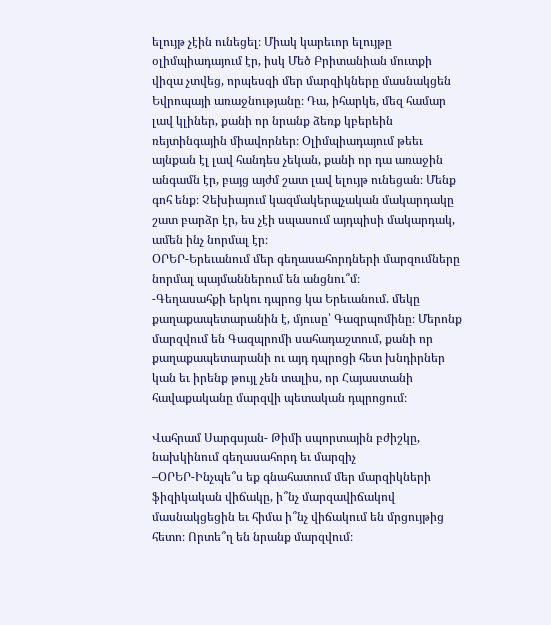ելույթ չէին ունեցել։ Միակ կարեւոր ելույթը օլիմպիադայում էր, իսկ Մեծ Բրիտանիան մուտքի վիզա չտվեց, որպեսզի մեր մարզիկները մասնակցեն Եվրոպայի առաջնությանը։ Դա, իհարկե, մեզ համար լավ կլիներ, քանի որ նրանք ձեռք կբերեին ռեյտինգային միավորներ։ Օլիմպիադայում թեեւ այնքան էլ լավ հանդես չեկան, քանի որ դա առաջին անգամն էր, բայց այժմ շատ լավ ելույթ ունեցան։ Մենք գոհ ենք։ Չեխիայում կազմակերպչական մակարդակը շատ բարձր էր, ես չէի սպասում այդպիսի մակարդակ, ամեն ինչ նորմալ էր։
ՕՐԵՐ-Երեւանում մեր գեղասահորդների մարզումները նորմալ պայմաններում են անցնու՞մ։
-Գեղասահքի երկու դպրոց կա Երեւանում. մեկը քաղաքապետարանին է, մյուսը՝ Գազրպոմինը։ Մերոնք մարզվում են Գազպրոմի սահադաշտում, քանի որ քաղաքապետարանի ու այդ դպրոցի հետ խնդիրներ կան եւ իրենք թույլ չեն տալիս, որ Հայաստանի հավաքականը մարզվի պետական դպրոցում։

Վահրամ Սարգսյան- Թիմի սպորտային բժիշկը, նախկինում գեղասահորդ եւ մարզիչ
–ՕՐԵՐ-Ինչպե՞ս եք գնահատում մեր մարզիկների ֆիզիկական վիճակը, ի՞նչ մարզավիճակով մասնակցեցին եւ հիմա ի՞նչ վիճակում են մրցույթից հետո։ Որտե՞ղ են նրանք մարզվում։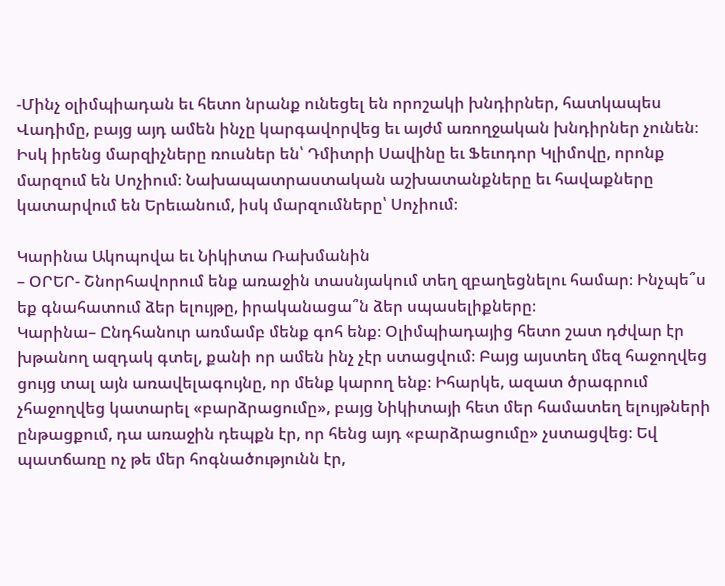-Մինչ օլիմպիադան եւ հետո նրանք ունեցել են որոշակի խնդիրներ, հատկապես Վադիմը, բայց այդ ամեն ինչը կարգավորվեց եւ այժմ առողջական խնդիրներ չունեն։ Իսկ իրենց մարզիչները ռուսներ են՝ Դմիտրի Սավինը եւ Ֆեւոդոր Կլիմովը, որոնք մարզում են Սոչիում։ Նախապատրաստական աշխատանքները եւ հավաքները կատարվում են Երեւանում, իսկ մարզումները՝ Սոչիում։

Կարինա Ակոպովա եւ Նիկիտա Ռախմանին
– ՕՐԵՐ- Շնորհավորում ենք առաջին տասնյակում տեղ զբաղեցնելու համար։ Ինչպե՞ս եք գնահատում ձեր ելույթը, իրականացա՞ն ձեր սպասելիքները։
Կարինա– Ընդհանուր առմամբ մենք գոհ ենք։ Օլիմպիադայից հետո շատ դժվար էր խթանող ազդակ գտել, քանի որ ամեն ինչ չէր ստացվում։ Բայց այստեղ մեզ հաջողվեց ցույց տալ այն առավելագույնը, որ մենք կարող ենք։ Իհարկե, ազատ ծրագրում չհաջողվեց կատարել «բարձրացումը», բայց Նիկիտայի հետ մեր համատեղ ելույթների ընթացքում, դա առաջին դեպքն էր, որ հենց այդ «բարձրացումը» չստացվեց։ Եվ պատճառը ոչ թե մեր հոգնածությունն էր,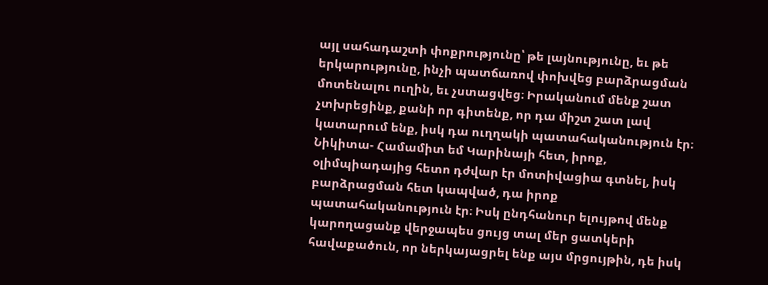այլ սահադաշտի փոքրությունը՝ թե լայնությունը, եւ թե երկարությունը, ինչի պատճառով փոխվեց բարձրացման մոտենալու ուղին, եւ չստացվեց։ Իրականում մենք շատ չտխրեցինք, քանի որ գիտենք, որ դա միշտ շատ լավ կատարում ենք, իսկ դա ուղղակի պատահականություն էր։
Նիկիտա- Համամիտ եմ Կարինայի հետ, իրոք, օլիմպիադայից հետո դժվար էր մոտիվացիա գտնել, իսկ բարձրացման հետ կապված, դա իրոք պատահականություն էր։ Իսկ ընդհանուր ելույթով մենք կարողացանք վերջապես ցույց տալ մեր ցատկերի հավաքածուն, որ ներկայացրել ենք այս մրցույթին, դե իսկ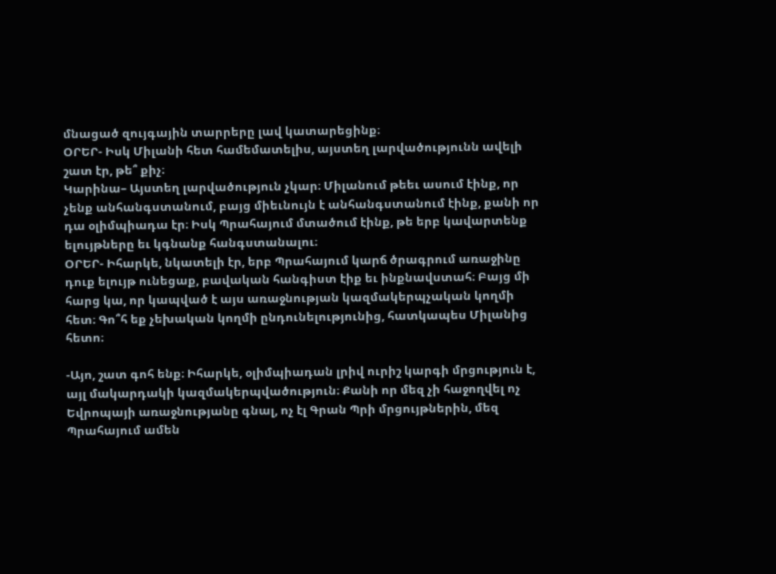մնացած զույգային տարրերը լավ կատարեցինք։
ՕՐԵՐ- Իսկ Միլանի հետ համեմատելիս, այստեղ լարվածությունն ավելի շատ էր, թե՞ քիչ։
Կարինա– Այստեղ լարվածություն չկար։ Միլանում թեեւ ասում էինք, որ չենք անհանգստանում, բայց միեւնույն է անհանգստանում էինք, քանի որ դա օլիմպիադա էր։ Իսկ Պրահայում մտածում էինք, թե երբ կավարտենք ելույթները եւ կգնանք հանգստանալու։
ՕՐԵՐ- Իհարկե, նկատելի էր, երբ Պրահայում կարճ ծրագրում առաջինը դուք ելույթ ունեցաք, բավական հանգիստ էիք եւ ինքնավստահ։ Բայց մի հարց կա, որ կապված է այս առաջնության կազմակերպչական կողմի հետ։ Գո՞հ եք չեխական կողմի ընդունելությունից, հատկապես Միլանից հետո։

-Այո, շատ գոհ ենք։ Իհարկե, օլիմպիադան լրիվ ուրիշ կարգի մրցություն է, այլ մակարդակի կազմակերպվածություն։ Քանի որ մեզ չի հաջողվել ոչ Եվրոպայի առաջնությանը գնալ, ոչ էլ Գրան Պրի մրցույթներին, մեզ Պրահայում ամեն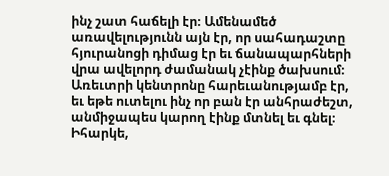ինչ շատ հաճելի էր։ Ամենամեծ առավելությունն այն էր, որ սահադաշտը հյուրանոցի դիմաց էր եւ ճանապարհների վրա ավելորդ ժամանակ չէինք ծախսում։ Առեւտրի կենտրոնը հարեւանությամբ էր, եւ եթե ուտելու ինչ որ բան էր անհրաժեշտ, անմիջապես կարող էինք մտնել եւ գնել։ Իհարկե,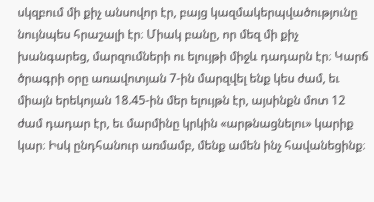սկզբում մի քիչ անսովոր էր, բայց կազմակերպվածությունը նույնպես հրաշալի էր։ Միակ բանը, որ մեզ մի քիչ խանգարեց, մարզումների ու ելույթի միջև դադարն էր։ Կարճ ծրագրի օրը առավոտյան 7-ին մարզվել ենք կես ժամ, եւ միայն երեկոյան 18.45-ին մեր ելույթն էր, այսինքն մոտ 12 ժամ դադար էր, եւ մարմինը կրկին «արթնացնելու» կարիք կար։ Իսկ ընդհանուր առմամբ, մենք ամեն ինչ հավանեցինք։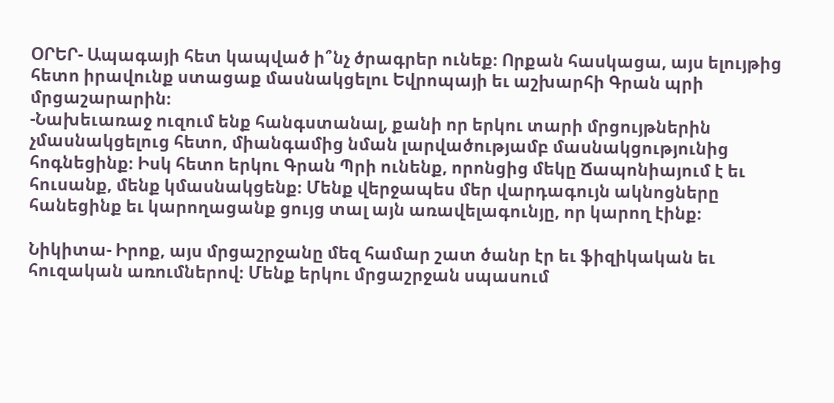ՕՐԵՐ- Ապագայի հետ կապված ի՞նչ ծրագրեր ունեք։ Որքան հասկացա, այս ելույթից հետո իրավունք ստացաք մասնակցելու Եվրոպայի եւ աշխարհի Գրան պրի մրցաշարարին։
-Նախեւառաջ ուզում ենք հանգստանալ, քանի որ երկու տարի մրցույթներին չմասնակցելուց հետո, միանգամից նման լարվածությամբ մասնակցությունից հոգնեցինք։ Իսկ հետո երկու Գրան Պրի ունենք, որոնցից մեկը Ճապոնիայում է եւ հուսանք, մենք կմասնակցենք։ Մենք վերջապես մեր վարդագույն ակնոցները հանեցինք եւ կարողացանք ցույց տալ այն առավելագունյը, որ կարող էինք։

Նիկիտա- Իրոք, այս մրցաշրջանը մեզ համար շատ ծանր էր եւ ֆիզիկական եւ հուզական առումներով։ Մենք երկու մրցաշրջան սպասում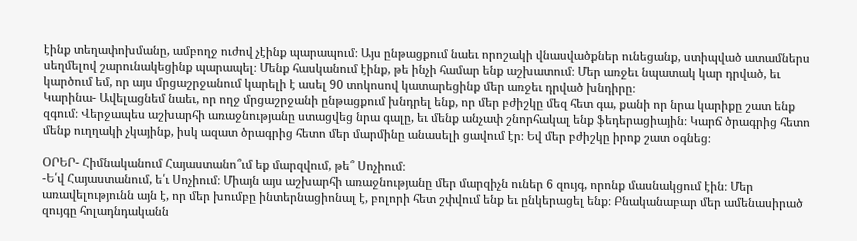էինք տեղափոխմանը, ամբողջ ուժով չէինք պարապում։ Այս ընթացքում նաեւ որոշակի վնասվածքներ ունեցանք, ստիպված ատամներս սեղմելով շարունակեցինք պարապել։ Մենք հասկանում էինք, թե ինչի համար ենք աշխատում։ Մեր առջեւ նպատակ կար դրված, եւ կարծում եմ, որ այս մրցաշրջանում կարելի է ասել 90 տոկոսով կատարեցինք մեր առջեւ դրված խնդիրը։
Կարինա- Ավելացնեմ նաեւ, որ ողջ մրցաշրջանի ընթացքում խնդրել ենք, որ մեր բժիշկը մեզ հետ գա, քանի որ նրա կարիքը շատ ենք զգում։ Վերջապես աշխարհի առաջնությանը ստացվեց նրա գալը, եւ մենք անչափ շնորհակալ ենք ֆեդերացիային։ Կարճ ծրագրից հետո մենք ուղղակի չկայինք, իսկ ազատ ծրագրից հետո մեր մարմինը անասելի ցավում էր։ Եվ մեր բժիշկը իրոք շատ օգնեց։

ՕՐԵՐ- Հիմնականում Հայաստանո՞ւմ եք մարզվում, թե՞ Սոչիում։
-Ե՛վ Հայաստանում, ե՛ւ Սոչիում։ Միայն այս աշխարհի առաջնությանը մեր մարզիչն ուներ 6 զույգ, որոնք մասնակցում էին։ Մեր առավելությունն այն է, որ մեր խումբը ինտերնացիոնալ է, բոլորի հետ շփվում ենք եւ ընկերացել ենք։ Բնականաբար մեր ամենասիրած զույգը հոլադնդականն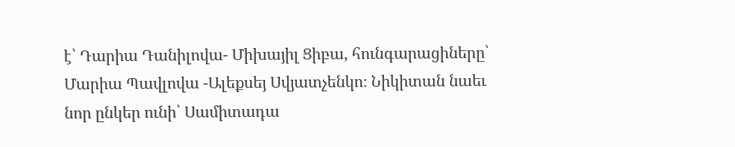է՝ Դարիա Դանիլովա- Միխայիլ Ցիբա, հունգարացիները՝ Մարիա Պավլովա -Ալեքսեյ Սվյատչենկո։ Նիկիտան նաեւ նոր ընկեր ունի՝ Սամիտադա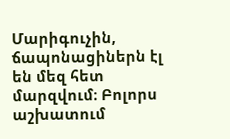Մարիգուչին, ճապոնացիներն էլ են մեզ հետ մարզվում։ Բոլորս աշխատում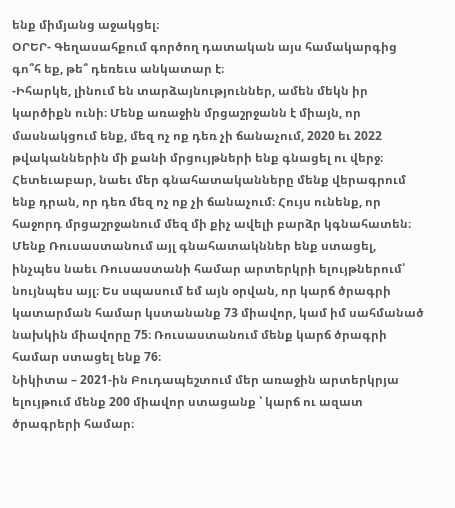ենք միմյանց աջակցել։
ՕՐԵՐ- Գեղասահքում գործող դատական այս համակարգից գո՞հ եք, թե՞ դեռեւս անկատար է։
-Իհարկե, լինում են տարձայնություններ, ամեն մեկն իր կարծիքն ունի։ Մենք առաջին մրցաշրջանն է միայն, որ մասնակցում ենք, մեզ ոչ ոք դեռ չի ճանաչում, 2020 եւ 2022 թվականներին մի քանի մրցույթների ենք գնացել ու վերջ։ Հետեւաբար, նաեւ մեր գնահատականները մենք վերագրում ենք դրան, որ դեռ մեզ ոչ ոք չի ճանաչում։ Հույս ունենք, որ հաջորդ մրցաշրջանում մեզ մի քիչ ավելի բարձր կգնահատեն։ Մենք Ռուսաստանում այլ գնահատակններ ենք ստացել, ինչպես նաեւ Ռուսաստանի համար արտերկրի ելույթներում՝ նույնպես այլ։ Ես սպասում եմ այն օրվան, որ կարճ ծրագրի կատարման համար կստանանք 73 միավոր, կամ իմ սահմանած նախկին միավորը 75։ Ռուսաստանում մենք կարճ ծրագրի համար ստացել ենք 76։
Նիկիտա – 2021-ին Բուդապեշտում մեր առաջին արտերկրյա ելույթում մենք 200 միավոր ստացանք ՝ կարճ ու ազատ ծրագրերի համար։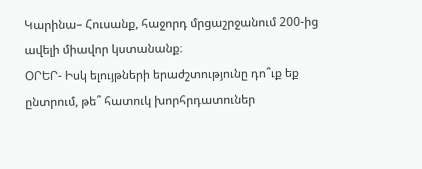Կարինա– Հուսանք, հաջորդ մրցաշրջանում 200-ից ավելի միավոր կստանանք։
ՕՐԵՐ- Իսկ ելույթների երաժշտությունը դո՞ւք եք ընտրում, թե՞ հատուկ խորհրդատուներ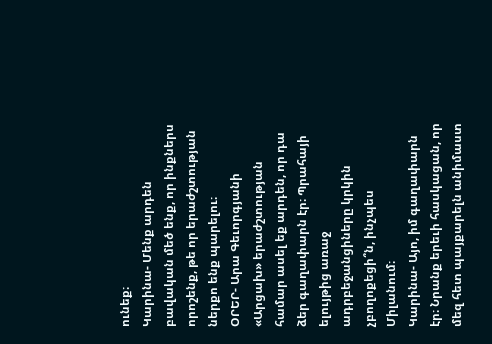ունեք։
Կարինա- Մենք արդեն բավական մեծ ենք, որ ինքներս որոշենք, թե որ երաժշտության ներքո ենք պարելու։
ՕՐԵՐ- Արա Գեւորգյանի «Արցախ» երաժշտության համար ասել եք արդեն, որ դա ձեր գաղափարն էր։ Պրահայի ելույթից առաջ ադրբեջանցիները կրկին չբողոքեցի՞ն, ինչպես Միլանում։
Կարինա- Այո, իմ գաղափարն էր։ Նրանք երեւի հասկացան, որ մեզ հետ պայքարելն անիմաստ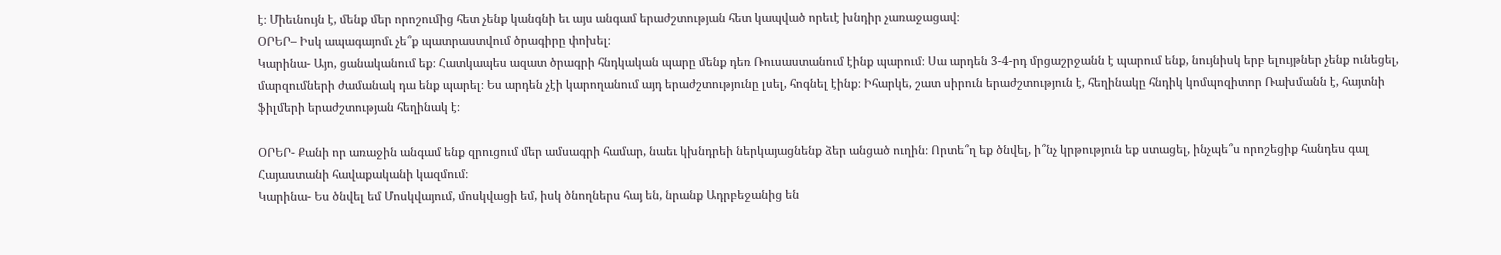է։ Միեւնույն է, մենք մեր որոշումից հետ չենք կանգնի եւ այս անգամ երաժշտության հետ կապված որեւէ խնդիր չառաջացավ։
ՕՐԵՐ– Իսկ ապագայոմւ չե՞ք պատրաստվում ծրագիրը փոխել։
Կարինա- Այո, ցանականում եք։ Հատկապես ազատ ծրագրի հնդկական պարը մենք դեռ Ռուսաստանում էինք պարում։ Սա արդեն 3-4-րդ մրցաշրջանն է պարում ենք, նույնիսկ երբ ելույթներ չենք ունեցել, մարզումների ժամանակ դա ենք պարել։ Ես արդեն չէի կարողանում այդ երաժշտությունը լսել, հոգնել էինք։ Իհարկե, շատ սիրուն երաժշտություն է, հեղինակը հնդիկ կոմպոզիտոր Ռախմանն է, հայտնի ֆիլմերի երաժշտության հեղինակ է։

ՕՐԵՐ- Քանի որ առաջին անգամ ենք զրուցում մեր ամսագրի համար, նաեւ կխնդրեի ներկայացնենք ձեր անցած ուղին։ Որտե՞ղ եք ծնվել, ի՞նչ կրթություն եք ստացել, ինչպե՞ս որոշեցիք հանդես գալ Հայաստանի հավաքականի կազմում։
Կարինա- Ես ծնվել եմ Մոսկվայում, մոսկվացի եմ, իսկ ծնողներս հայ են, նրանք Ադրբեջանից են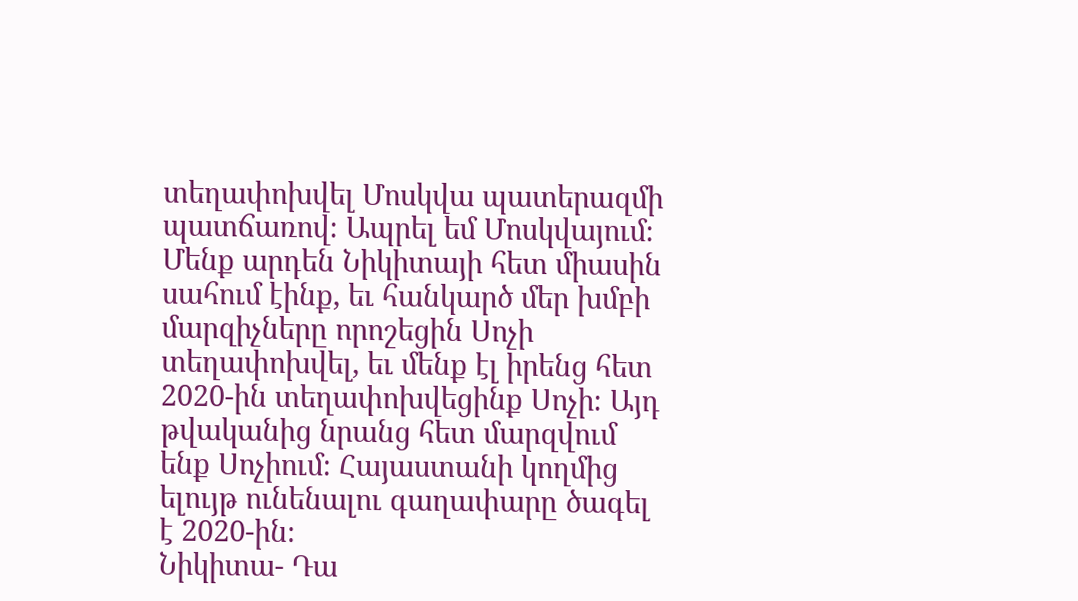տեղափոխվել Մոսկվա պատերազմի պատճառով։ Ապրել եմ Մոսկվայում։ Մենք արդեն Նիկիտայի հետ միասին սահում էինք, եւ հանկարծ մեր խմբի մարզիչները որոշեցին Սոչի տեղափոխվել, եւ մենք էլ իրենց հետ 2020-ին տեղափոխվեցինք Սոչի։ Այդ թվականից նրանց հետ մարզվում ենք Սոչիում։ Հայաստանի կողմից ելույթ ունենալու գաղափարը ծագել է 2020-ին։
Նիկիտա- Դա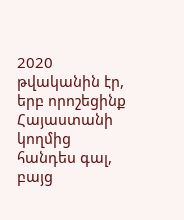2020 թվականին էր, երբ որոշեցինք Հայաստանի կողմից հանդես գալ, բայց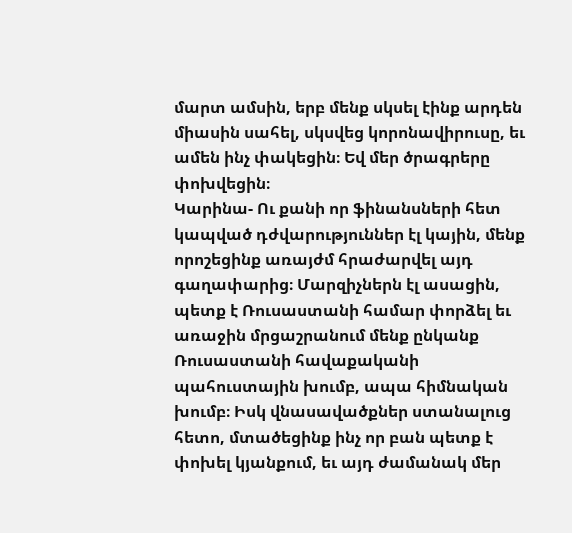մարտ ամսին, երբ մենք սկսել էինք արդեն միասին սահել, սկսվեց կորոնավիրուսը, եւ ամեն ինչ փակեցին։ Եվ մեր ծրագրերը փոխվեցին։
Կարինա- Ու քանի որ ֆինանսների հետ կապված դժվարություններ էլ կային, մենք որոշեցինք առայժմ հրաժարվել այդ գաղափարից։ Մարզիչներն էլ ասացին, պետք է Ռուսաստանի համար փորձել եւ առաջին մրցաշրանում մենք ընկանք Ռուսաստանի հավաքականի պահուստային խումբ, ապա հիմնական խումբ։ Իսկ վնասավածքներ ստանալուց հետո, մտածեցինք ինչ որ բան պետք է փոխել կյանքում, եւ այդ ժամանակ մեր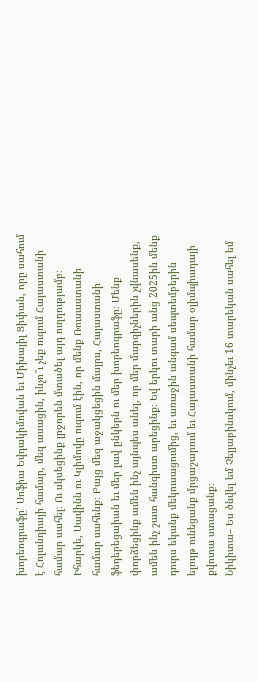խորեոգրաֆը՝ Սոֆիա Եվդակիմովան եւ Միխայիլ Ցիփան, որը սահում է Հոլանդիայի համար, մեզ ասացին, ինչո՞ւ չեք ուզում Հայաստանի համար սահել։ Ու սկսեցինք լրջորեն մտածել այդ ուղղությամբ։ Իհարկե, Սավինն ու Կլիմովը ուզում էին, որ մենք Ռուսաստանի համար սահենք։ Բայց մեզ աջակցեցին մայրս, Հայաստանի ֆեդերեցաիան եւ մեր լավ ընկերն ու մեր խորեոգրաֆը։ Մենք փորձեցինք ամեն ինչ այնպես անել, որ մեր մարզիչներին չվնասենք, ամեն ինչ շատ հանգիստ արեցինք։ Եվ երկու տարի անց 2025ին մենք դուրս եկանք մեկուսացումից, եւ առաջին անգամ սեպտեմբերին ելույթ ունեցանք մրցաշարում եւ Հայաստանի համար օլիմպիադայի քվոտա ստացանք։
Նիկիտա– Ես ծնվել եմ Չելյաբինսկում, մինչեւ 16 տարեկան սահել եմ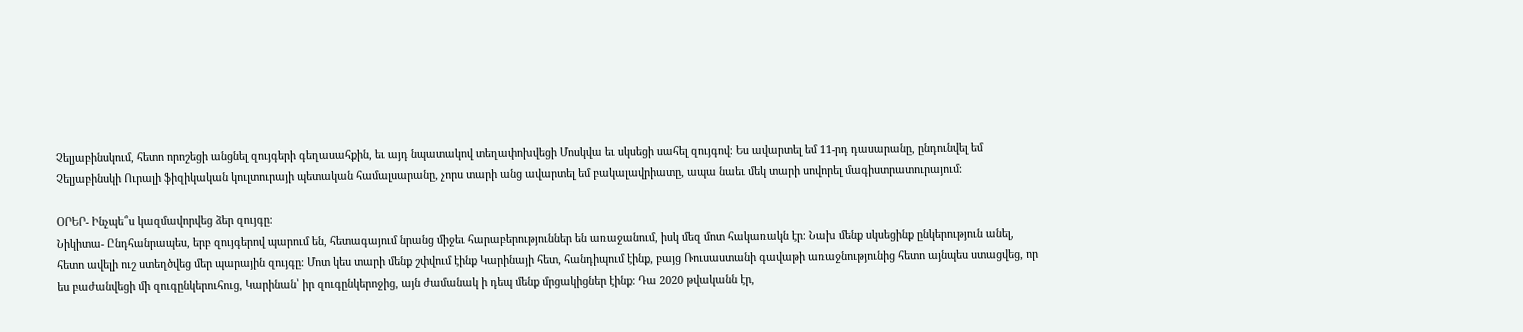Չելյաբինսկում, հետո որոշեցի անցնել զույգերի գեղասահքին, եւ այդ նպատակով տեղափոխվեցի Մոսկվա եւ սկսեցի սահել զույգով։ Ես ավարտել եմ 11-րդ դասարանը, ընդունվել եմ Չելյաբինսկի Ուրալի ֆիզիկական կուլտուրայի պետական համալսարանը, չորս տարի անց ավարտել եմ բակալավրիատը, ապա նաեւ մեկ տարի սովորել մագիստրատուրայում։

ՕՐԵՐ- Ինչպե՞ս կազմավորվեց ձեր զույգը։
Նիկիտա- Ընդհանրապես, երբ զույգերով պարում են, հետագայում նրանց միջեւ հարաբերություններ են առաջանում, իսկ մեզ մոտ հակառակն էր։ Նախ մենք սկսեցինք ընկերություն անել, հետո ավելի ուշ ստեղծվեց մեր պարային զույգը։ Մոտ կես տարի մենք շփվում էինք Կարինայի հետ, հանդիպում էինք, բայց Ռուսաստանի գավաթի առաջնությունից հետո այնպես ստացվեց, որ ես բաժանվեցի մի զուգընկերուհուց, Կարինան՝ իր զուգընկերոջից, այն ժամանակ ի դեպ մենք մրցակիցներ էինք։ Դա 2020 թվականն էր,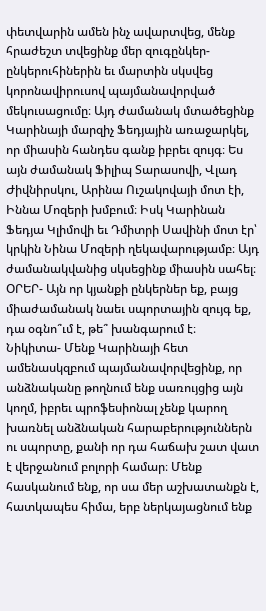փետվարին ամեն ինչ ավարտվեց, մենք հրաժեշտ տվեցինք մեր զուգընկեր-ընկերուհիներին եւ մարտին սկսվեց կորոնավիրուսով պայմանավորված մեկուսացումը։ Այդ ժամանակ մտածեցինք Կարինայի մարզիչ Ֆեդյային առաջարկել, որ միասին հանդես գանք իբրեւ զույգ։ Ես այն ժամանակ Ֆիլիպ Տարասովի, Վլադ Ժիվնիրսկու, Արինա Ուշակովայի մոտ էի, Իննա Մոզերի խմբում։ Իսկ Կարինան Ֆեդյա Կլիմովի եւ Դմիտրի Սավինի մոտ էր՝ կրկին Նինա Մոզերի ղեկավարությամբ։ Այդ ժամանակվանից սկսեցինք միասին սահել։
ՕՐԵՐ- Այն որ կյանքի ընկերներ եք, բայց միաժամանակ նաեւ սպորտային զույգ եք, դա օգնո՞ւմ է, թե՞ խանգարում է։
Նիկիտա- Մենք Կարինայի հետ ամենասկզբում պայմանավորվեցինք, որ անձնականը թողնում ենք սառույցից այն կողմ, իբրեւ պրոֆեսիոնալ չենք կարող խառնել անձնական հարաբերություններն ու սպորտը, քանի որ դա հաճախ շատ վատ է վերջանում բոլորի համար։ Մենք հասկանում ենք, որ սա մեր աշխատանքն է, հատկապես հիմա, երբ ներկայացնում ենք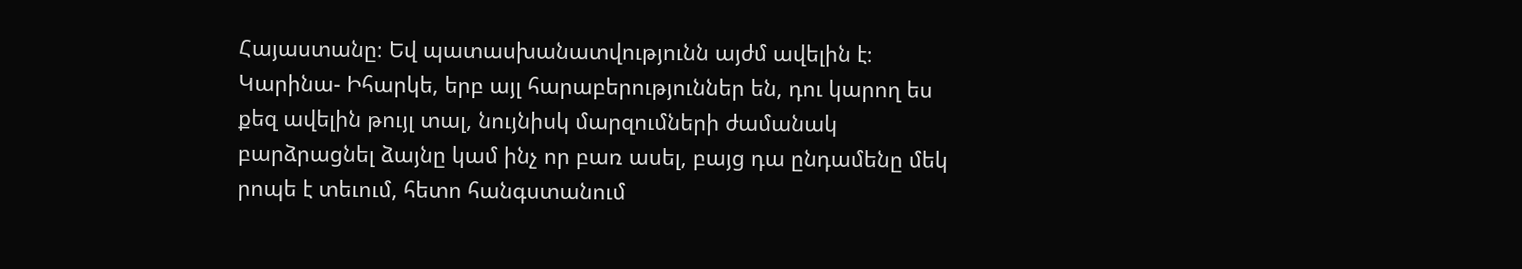Հայաստանը։ Եվ պատասխանատվությունն այժմ ավելին է։
Կարինա- Իհարկե, երբ այլ հարաբերություններ են, դու կարող ես քեզ ավելին թույլ տալ, նույնիսկ մարզումների ժամանակ բարձրացնել ձայնը կամ ինչ որ բառ ասել, բայց դա ընդամենը մեկ րոպե է տեւում, հետո հանգստանում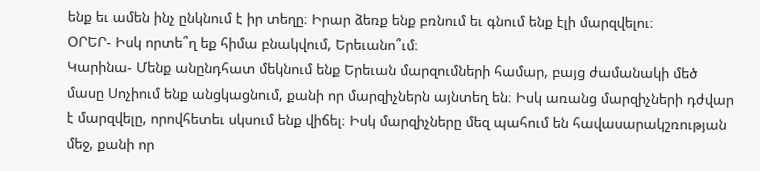ենք եւ ամեն ինչ ընկնում է իր տեղը։ Իրար ձեռք ենք բռնում եւ գնում ենք էլի մարզվելու։
ՕՐԵՐ- Իսկ որտե՞ղ եք հիմա բնակվում, Երեւանո՞ւմ։
Կարինա- Մենք անընդհատ մեկնում ենք Երեւան մարզումների համար, բայց ժամանակի մեծ մասը Սոչիում ենք անցկացնում, քանի որ մարզիչներն այնտեղ են։ Իսկ առանց մարզիչների դժվար է մարզվելը, որովհետեւ սկսում ենք վիճել։ Իսկ մարզիչները մեզ պահում են հավասարակշռության մեջ, քանի որ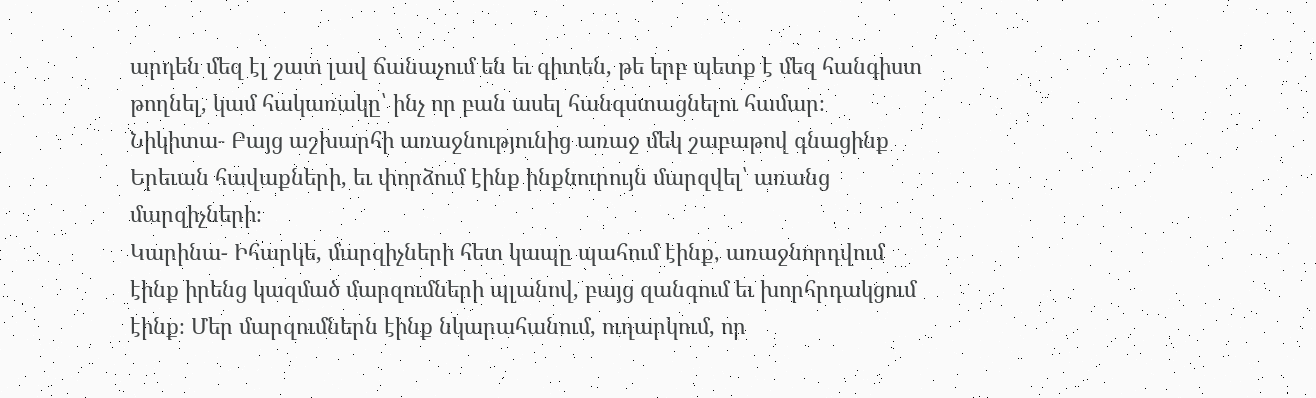արդեն մեզ էլ շատ լավ ճանաչում են եւ գիտեն, թե երբ պետք է մեզ հանգիստ թողնել, կամ հակառակը՝ ինչ որ բան ասել հանգստացնելու համար։
Նիկիտա- Բայց աշխարհի առաջնությունից առաջ մեկ շաբաթով գնացինք Երեւան հավաքների, եւ փորձում էինք ինքնուրույն մարզվել՝ առանց մարզիչների։
Կարինա- Իհարկե, մարզիչների հետ կապը պահում էինք, առաջնորդվում էինք իրենց կազմած մարզումների պլանով, բայց զանգում եւ խորհրդակցում էինք։ Մեր մարզումներն էինք նկարահանում, ուղարկում, որ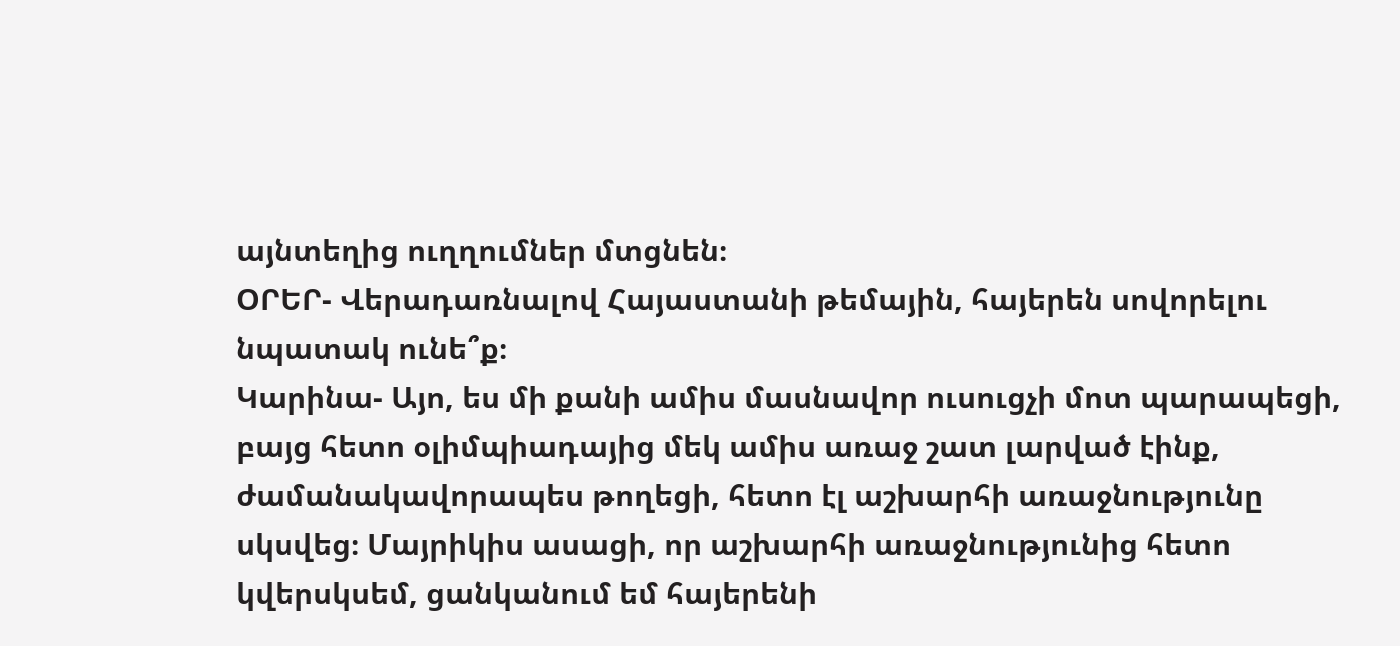այնտեղից ուղղումներ մտցնեն։
ՕՐԵՐ- Վերադառնալով Հայաստանի թեմային, հայերեն սովորելու նպատակ ունե՞ք։
Կարինա- Այո, ես մի քանի ամիս մասնավոր ուսուցչի մոտ պարապեցի, բայց հետո օլիմպիադայից մեկ ամիս առաջ շատ լարված էինք, ժամանակավորապես թողեցի, հետո էլ աշխարհի առաջնությունը սկսվեց։ Մայրիկիս ասացի, որ աշխարհի առաջնությունից հետո կվերսկսեմ, ցանկանում եմ հայերենի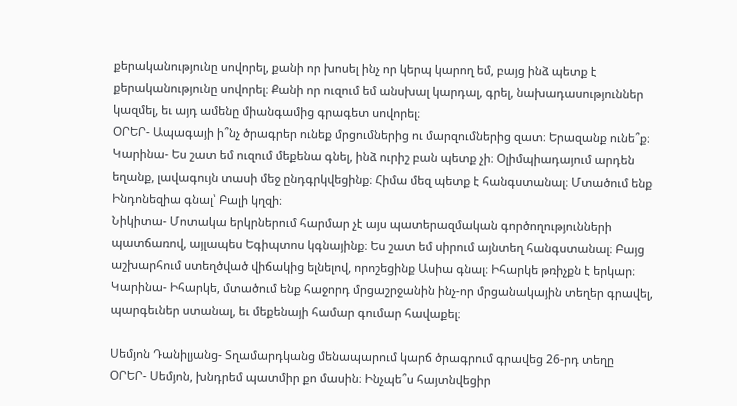քերականությունը սովորել, քանի որ խոսել ինչ որ կերպ կարող եմ, բայց ինձ պետք է քերականությունը սովորել։ Քանի որ ուզում եմ անսխալ կարդալ, գրել, նախադասություններ կազմել, եւ այդ ամենը միանգամից գրագետ սովորել։
ՕՐԵՐ- Ապագայի ի՞նչ ծրագրեր ունեք մրցումներից ու մարզումներից զատ։ Երազանք ունե՞ք։
Կարինա- Ես շատ եմ ուզում մեքենա գնել, ինձ ուրիշ բան պետք չի։ Օլիմպիադայում արդեն եղանք, լավագույն տասի մեջ ընդգրկվեցինք։ Հիմա մեզ պետք է հանգստանալ։ Մտածում ենք Ինդոնեզիա գնալ՝ Բալի կղզի։
Նիկիտա- Մոտակա երկրներում հարմար չէ այս պատերազմական գործողությունների պատճառով, այլապես Եգիպտոս կգնայինք։ Ես շատ եմ սիրում այնտեղ հանգստանալ։ Բայց աշխարհում ստեղծված վիճակից ելնելով, որոշեցինք Ասիա գնալ։ Իհարկե թռիչքն է երկար։
Կարինա- Իհարկե, մտածում ենք հաջորդ մրցաշրջանին ինչ-որ մրցանակային տեղեր գրավել, պարգեւներ ստանալ, եւ մեքենայի համար գումար հավաքել։

Սեմյոն Դանիլյանց- Տղամարդկանց մենապարում կարճ ծրագրում գրավեց 26-րդ տեղը
ՕՐԵՐ- Սեմյոն, խնդրեմ պատմիր քո մասին։ Ինչպե՞ս հայտնվեցիր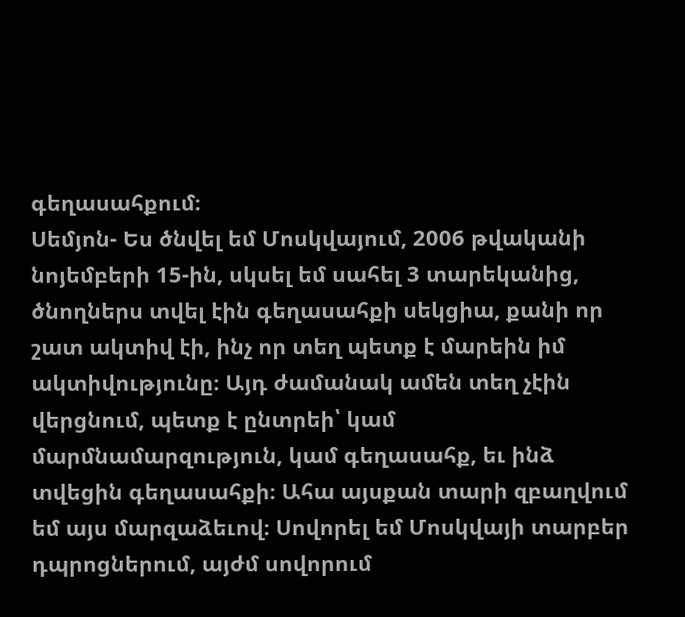գեղասահքում։
Սեմյոն- Ես ծնվել եմ Մոսկվայում, 2006 թվականի նոյեմբերի 15-ին, սկսել եմ սահել 3 տարեկանից, ծնողներս տվել էին գեղասահքի սեկցիա, քանի որ շատ ակտիվ էի, ինչ որ տեղ պետք է մարեին իմ ակտիվությունը։ Այդ ժամանակ ամեն տեղ չէին վերցնում, պետք է ընտրեի՝ կամ մարմնամարզություն, կամ գեղասահք, եւ ինձ տվեցին գեղասահքի։ Ահա այսքան տարի զբաղվում եմ այս մարզաձեւով։ Սովորել եմ Մոսկվայի տարբեր դպրոցներում, այժմ սովորում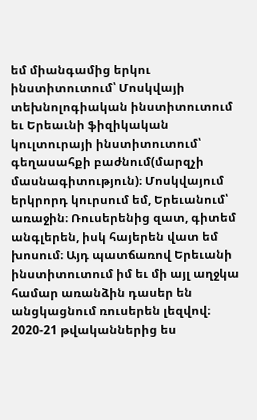եմ միանգամից երկու ինստիտուտում՝ Մոսկվայի տեխնոլոգիական ինստիտուտում եւ Երեաւնի ֆիզիկական կուլտուրայի ինստիտուտում՝ գեղասահքի բաժնում(մարզչի մասնագիտություն)։ Մոսկվայում երկրորդ կուրսում եմ, Երեւանում՝ առաջին։ Ռուսերենից զատ, գիտեմ անգլերեն, իսկ հայերեն վատ եմ խոսում։ Այդ պատճառով Երեւանի ինստիտուտում իմ եւ մի այլ աղջկա համար առանձին դասեր են անցկացնում ռուսերեն լեզվով։ 2020-21 թվականներից ես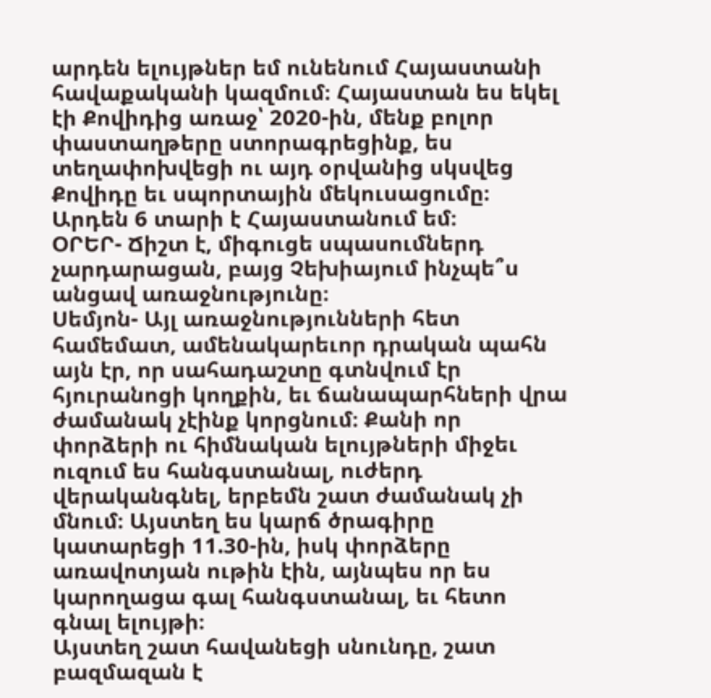արդեն ելույթներ եմ ունենում Հայաստանի հավաքականի կազմում։ Հայաստան ես եկել էի Քովիդից առաջ՝ 2020-ին, մենք բոլոր փաստաղթերը ստորագրեցինք, ես տեղափոխվեցի ու այդ օրվանից սկսվեց Քովիդը եւ սպորտային մեկուսացումը։ Արդեն 6 տարի է Հայաստանում եմ։
ՕՐԵՐ- Ճիշտ է, միգուցե սպասումներդ չարդարացան, բայց Չեխիայում ինչպե՞ս անցավ առաջնությունը։
Սեմյոն- Այլ առաջնությունների հետ համեմատ, ամենակարեւոր դրական պահն այն էր, որ սահադաշտը գտնվում էր հյուրանոցի կողքին, եւ ճանապարհների վրա ժամանակ չէինք կորցնում։ Քանի որ փորձերի ու հիմնական ելույթների միջեւ ուզում ես հանգստանալ, ուժերդ վերականգնել, երբեմն շատ ժամանակ չի մնում։ Այստեղ ես կարճ ծրագիրը կատարեցի 11.30-ին, իսկ փորձերը առավոտյան ութին էին, այնպես որ ես կարողացա գալ հանգստանալ, եւ հետո գնալ ելույթի։
Այստեղ շատ հավանեցի սնունդը, շատ բազմազան է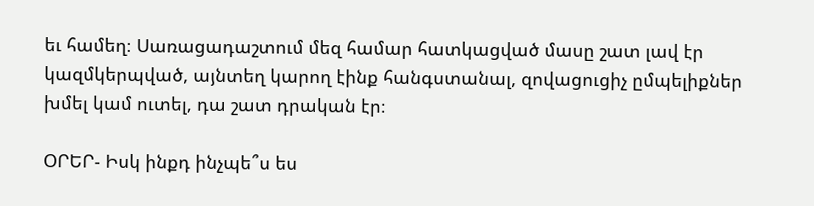եւ համեղ։ Սառացադաշտում մեզ համար հատկացված մասը շատ լավ էր կազմկերպված, այնտեղ կարող էինք հանգստանալ, զովացուցիչ ըմպելիքներ խմել կամ ուտել, դա շատ դրական էր։

ՕՐԵՐ- Իսկ ինքդ ինչպե՞ս ես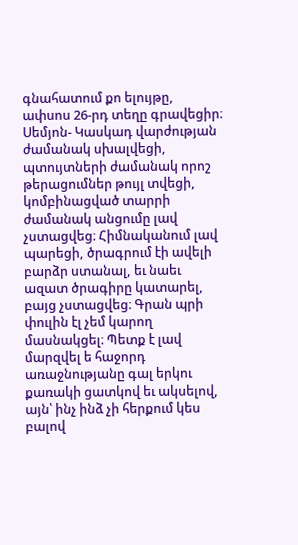գնահատում քո ելույթը, ափսոս 26-րդ տեղը գրավեցիր։
Սեմյոն- Կասկադ վարժության ժամանակ սխալվեցի, պտույտների ժամանակ որոշ թերացումներ թույլ տվեցի, կոմբինացված տարրի ժամանակ անցումը լավ չստացվեց։ Հիմնականում լավ պարեցի, ծրագրում էի ավելի բարձր ստանալ, եւ նաեւ ազատ ծրագիրը կատարել, բայց չստացվեց։ Գրան պրի փուլին էլ չեմ կարող մասնակցել։ Պետք է լավ մարզվել ե հաջորդ առաջնությանը գալ երկու քառակի ցատկով եւ ակսելով, այն՝ ինչ ինձ չի հերքում կես բալով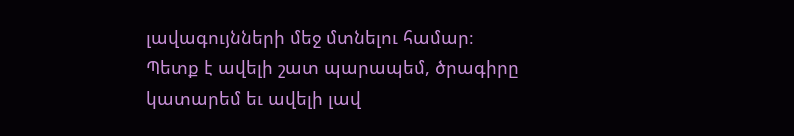լավագույնների մեջ մտնելու համար։ Պետք է ավելի շատ պարապեմ, ծրագիրը կատարեմ եւ ավելի լավ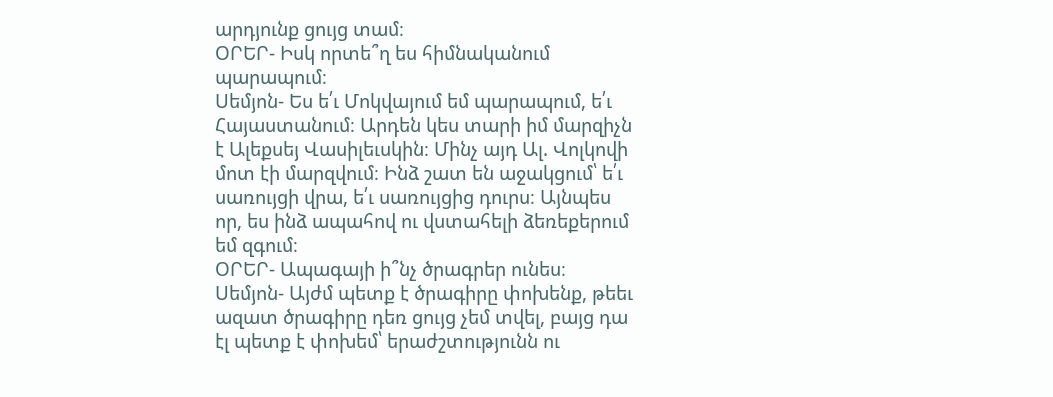արդյունք ցույց տամ։
ՕՐԵՐ- Իսկ որտե՞ղ ես հիմնականում պարապում։
Սեմյոն- Ես ե՛ւ Մոկվայում եմ պարապում, ե՛ւ Հայաստանում։ Արդեն կես տարի իմ մարզիչն է Ալեքսեյ Վասիլեւսկին։ Մինչ այդ Ալ. Վոլկովի մոտ էի մարզվում։ Ինձ շատ են աջակցում՝ ե՛ւ սառույցի վրա, ե՛ւ սառույցից դուրս։ Այնպես որ, ես ինձ ապահով ու վստահելի ձեռեքերում եմ զգում։
ՕՐԵՐ- Ապագայի ի՞նչ ծրագրեր ունես։
Սեմյոն- Այժմ պետք է ծրագիրը փոխենք, թեեւ ազատ ծրագիրը դեռ ցույց չեմ տվել, բայց դա էլ պետք է փոխեմ՝ երաժշտությունն ու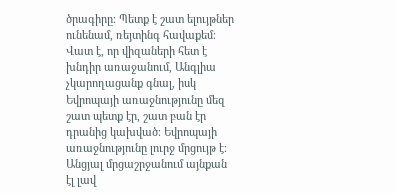ծրագիրը։ Պետք է շատ ելույթներ ունենամ, ռեյտինգ հավաքեմ։ Վատ է, որ վիզաների հետ է խնդիր առաջանում, Անգլիա չկարողացանք գնալ, իսկ Եվրոպայի առաջնությունը մեզ շատ պետք էր, շատ բան էր դրանից կախված։ Եվրոպայի առաջնությունը լուրջ մրցույթ է։ Անցյալ մրցաշրջանում այնքան էլ լավ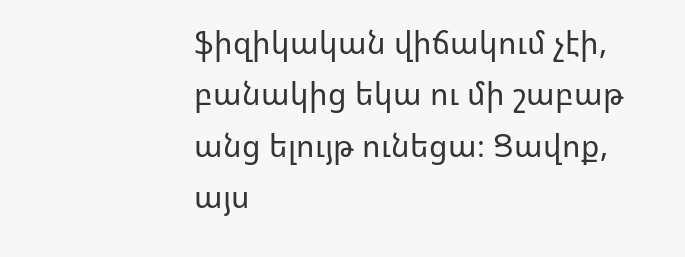ֆիզիկական վիճակում չէի, բանակից եկա ու մի շաբաթ անց ելույթ ունեցա։ Ցավոք, այս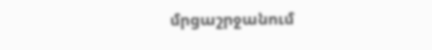մրցաշրջանում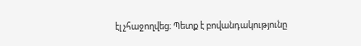էլ չհաջողվեց։ Պետք է բովանդակությունը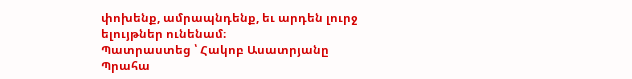փոխենք, ամրապնդենք, եւ արդեն լուրջ ելույթներ ունենամ։
Պատրաստեց ՝ Հակոբ Ասատրյանը
Պրահա